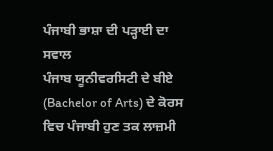ਪੰਜਾਬੀ ਭਾਸ਼ਾ ਦੀ ਪੜ੍ਹਾਈ ਦਾ ਸਵਾਲ
ਪੰਜਾਬ ਯੂਨੀਵਰਸਿਟੀ ਦੇ ਬੀਏ (Bachelor of Arts) ਦੇ ਕੋਰਸ ਵਿਚ ਪੰਜਾਬੀ ਹੁਣ ਤਕ ਲਾਜ਼ਮੀ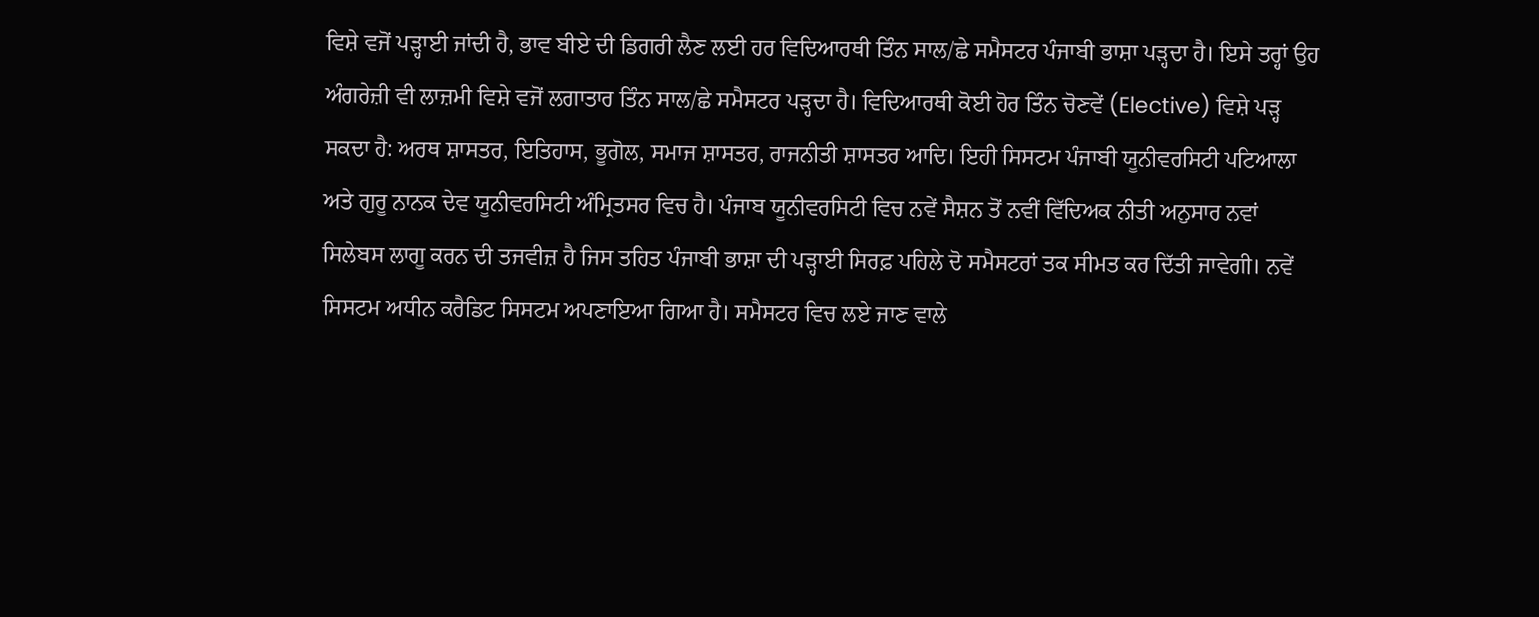ਵਿਸ਼ੇ ਵਜੋਂ ਪੜ੍ਹਾਈ ਜਾਂਦੀ ਹੈ, ਭਾਵ ਬੀਏ ਦੀ ਡਿਗਰੀ ਲੈਣ ਲਈ ਹਰ ਵਿਦਿਆਰਥੀ ਤਿੰਨ ਸਾਲ/ਛੇ ਸਮੈਸਟਰ ਪੰਜਾਬੀ ਭਾਸ਼ਾ ਪੜ੍ਹਦਾ ਹੈ। ਇਸੇ ਤਰ੍ਹਾਂ ਉਹ ਅੰਗਰੇਜ਼ੀ ਵੀ ਲਾਜ਼ਮੀ ਵਿਸ਼ੇ ਵਜੋਂ ਲਗਾਤਾਰ ਤਿੰਨ ਸਾਲ/ਛੇ ਸਮੈਸਟਰ ਪੜ੍ਹਦਾ ਹੈ। ਵਿਦਿਆਰਥੀ ਕੋਈ ਹੋਰ ਤਿੰਨ ਚੋਣਵੇਂ (Elective) ਵਿਸ਼ੇ ਪੜ੍ਹ ਸਕਦਾ ਹੈ: ਅਰਥ ਸ਼ਾਸਤਰ, ਇਤਿਹਾਸ, ਭੂਗੋਲ, ਸਮਾਜ ਸ਼ਾਸਤਰ, ਰਾਜਨੀਤੀ ਸ਼ਾਸਤਰ ਆਦਿ। ਇਹੀ ਸਿਸਟਮ ਪੰਜਾਬੀ ਯੂਨੀਵਰਸਿਟੀ ਪਟਿਆਲਾ ਅਤੇ ਗੁਰੂ ਨਾਨਕ ਦੇਵ ਯੂਨੀਵਰਸਿਟੀ ਅੰਮ੍ਰਿਤਸਰ ਵਿਚ ਹੈ। ਪੰਜਾਬ ਯੂਨੀਵਰਸਿਟੀ ਵਿਚ ਨਵੇਂ ਸੈਸ਼ਨ ਤੋਂ ਨਵੀਂ ਵਿੱਦਿਅਕ ਨੀਤੀ ਅਨੁਸਾਰ ਨਵਾਂ ਸਿਲੇਬਸ ਲਾਗੂ ਕਰਨ ਦੀ ਤਜਵੀਜ਼ ਹੈ ਜਿਸ ਤਹਿਤ ਪੰਜਾਬੀ ਭਾਸ਼ਾ ਦੀ ਪੜ੍ਹਾਈ ਸਿਰਫ਼ ਪਹਿਲੇ ਦੋ ਸਮੈਸਟਰਾਂ ਤਕ ਸੀਮਤ ਕਰ ਦਿੱਤੀ ਜਾਵੇਗੀ। ਨਵੇਂ ਸਿਸਟਮ ਅਧੀਨ ਕਰੈਡਿਟ ਸਿਸਟਮ ਅਪਣਾਇਆ ਗਿਆ ਹੈ। ਸਮੈਸਟਰ ਵਿਚ ਲਏ ਜਾਣ ਵਾਲੇ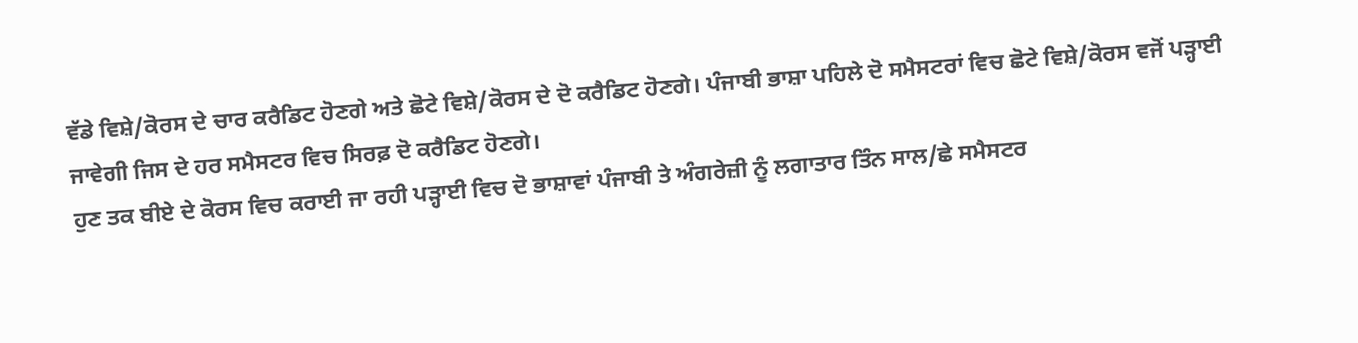ਵੱਡੇ ਵਿਸ਼ੇ/ਕੋਰਸ ਦੇ ਚਾਰ ਕਰੈਡਿਟ ਹੋਣਗੇ ਅਤੇ ਛੋਟੇ ਵਿਸ਼ੇ/ਕੋਰਸ ਦੇ ਦੋ ਕਰੈਡਿਟ ਹੋਣਗੇ। ਪੰਜਾਬੀ ਭਾਸ਼ਾ ਪਹਿਲੇ ਦੋ ਸਮੈਸਟਰਾਂ ਵਿਚ ਛੋਟੇ ਵਿਸ਼ੇ/ਕੋਰਸ ਵਜੋਂ ਪੜ੍ਹਾਈ ਜਾਵੇਗੀ ਜਿਸ ਦੇ ਹਰ ਸਮੈਸਟਰ ਵਿਚ ਸਿਰਫ਼ ਦੋ ਕਰੈਡਿਟ ਹੋਣਗੇ।
ਹੁਣ ਤਕ ਬੀਏ ਦੇ ਕੋਰਸ ਵਿਚ ਕਰਾਈ ਜਾ ਰਹੀ ਪੜ੍ਹਾਈ ਵਿਚ ਦੋ ਭਾਸ਼ਾਵਾਂ ਪੰਜਾਬੀ ਤੇ ਅੰਗਰੇਜ਼ੀ ਨੂੰ ਲਗਾਤਾਰ ਤਿੰਨ ਸਾਲ/ਛੇ ਸਮੈਸਟਰ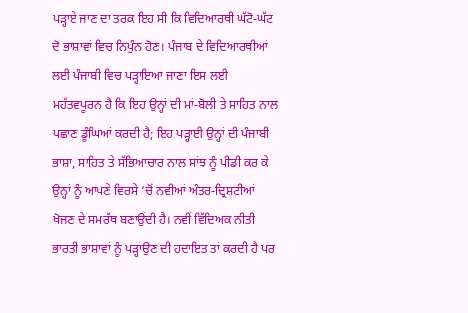ਪੜ੍ਹਾਏ ਜਾਣ ਦਾ ਤਰਕ ਇਹ ਸੀ ਕਿ ਵਿਦਿਆਰਥੀ ਘੱਟੋ-ਘੱਟ ਦੋ ਭਾਸ਼ਾਵਾਂ ਵਿਚ ਨਿਪੁੰਨ ਹੋਣ। ਪੰਜਾਬ ਦੇ ਵਿਦਿਆਰਥੀਆਂ ਲਈ ਪੰਜਾਬੀ ਵਿਚ ਪੜ੍ਹਾਇਆ ਜਾਣਾ ਇਸ ਲਈ ਮਹੱਤਵਪੂਰਨ ਹੈ ਕਿ ਇਹ ਉਨ੍ਹਾਂ ਦੀ ਮਾਂ-ਬੋਲੀ ਤੇ ਸਾਹਿਤ ਨਾਲ ਪਛਾਣ ਡੂੰਘਿਆਂ ਕਰਦੀ ਹੈ; ਇਹ ਪੜ੍ਹਾਈ ਉਨ੍ਹਾਂ ਦੀ ਪੰਜਾਬੀ ਭਾਸ਼ਾ, ਸਾਹਿਤ ਤੇ ਸੱਭਿਆਚਾਰ ਨਾਲ ਸਾਂਝ ਨੂੰ ਪੀਡੀ ਕਰ ਕੇ ਉਨ੍ਹਾਂ ਨੂੰ ਆਪਣੇ ਵਿਰਸੇ ‘ਚੋਂ ਨਵੀਆਂ ਅੰਤਰ-ਦ੍ਰਿਸ਼ਟੀਆਂ ਖੋਜਣ ਦੇ ਸਮਰੱਥ ਬਣਾਉਂਦੀ ਹੈ। ਨਵੀਂ ਵਿੱਦਿਅਕ ਨੀਤੀ ਭਾਰਤੀ ਭਾਸ਼ਾਵਾਂ ਨੂੰ ਪੜ੍ਹਾਉਣ ਦੀ ਹਦਾਇਤ ਤਾਂ ਕਰਦੀ ਹੈ ਪਰ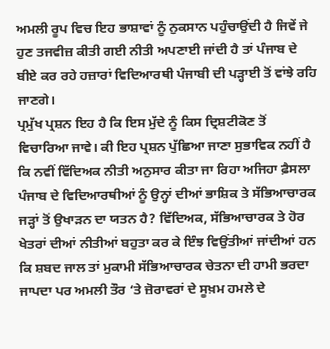ਅਮਲੀ ਰੂਪ ਵਿਚ ਇਹ ਭਾਸ਼ਾਵਾਂ ਨੂੰ ਨੁਕਸਾਨ ਪਹੁੰਚਾਉਂਦੀ ਹੈ ਜਿਵੇਂ ਜੇ ਹੁਣ ਤਜਵੀਜ਼ ਕੀਤੀ ਗਈ ਨੀਤੀ ਅਪਣਾਈ ਜਾਂਦੀ ਹੈ ਤਾਂ ਪੰਜਾਬ ਦੇ ਬੀਏ ਕਰ ਰਹੇ ਹਜ਼ਾਰਾਂ ਵਿਦਿਆਰਥੀ ਪੰਜਾਬੀ ਦੀ ਪੜ੍ਹਾਈ ਤੋਂ ਵਾਂਝੇ ਰਹਿ ਜਾਣਗੇ।
ਪ੍ਰਮੁੱਖ ਪ੍ਰਸ਼ਨ ਇਹ ਹੈ ਕਿ ਇਸ ਮੁੱਦੇ ਨੂੰ ਕਿਸ ਦ੍ਰਿਸ਼ਟੀਕੋਣ ਤੋਂ ਵਿਚਾਰਿਆ ਜਾਵੇ। ਕੀ ਇਹ ਪ੍ਰਸ਼ਨ ਪੁੱਛਿਆ ਜਾਣਾ ਸੁਭਾਵਿਕ ਨਹੀਂ ਹੈ ਕਿ ਨਵੀਂ ਵਿੱਦਿਅਕ ਨੀਤੀ ਅਨੁਸਾਰ ਕੀਤਾ ਜਾ ਰਿਹਾ ਅਜਿਹਾ ਫ਼ੈਸਲਾ ਪੰਜਾਬ ਦੇ ਵਿਦਿਆਰਥੀਆਂ ਨੂੰ ਉਨ੍ਹਾਂ ਦੀਆਂ ਭਾਸ਼ਿਕ ਤੇ ਸੱਭਿਆਚਾਰਕ ਜੜ੍ਹਾਂ ਤੋਂ ਉਖਾੜਨ ਦਾ ਯਤਨ ਹੈ? ਵਿੱਦਿਅਕ, ਸੱਭਿਆਚਾਰਕ ਤੇ ਹੋਰ ਖੇਤਰਾਂ ਦੀਆਂ ਨੀਤੀਆਂ ਬਹੁਤਾ ਕਰ ਕੇ ਇੰਝ ਵਿਉਂਤੀਆਂ ਜਾਂਦੀਆਂ ਹਨ ਕਿ ਸ਼ਬਦ ਜਾਲ ਤਾਂ ਮੁਕਾਮੀ ਸੱਭਿਆਚਾਰਕ ਚੇਤਨਾ ਦੀ ਹਾਮੀ ਭਰਦਾ ਜਾਪਦਾ ਪਰ ਅਮਲੀ ਤੌਰ ‘ਤੇ ਜ਼ੋਰਾਵਰਾਂ ਦੇ ਸੂਖ਼ਮ ਹਮਲੇ ਦੇ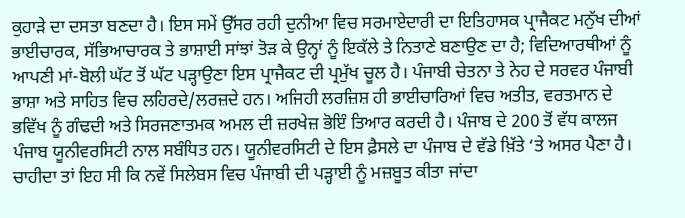ਕੁਹਾੜੇ ਦਾ ਦਸਤਾ ਬਣਦਾ ਹੈ। ਇਸ ਸਮੇਂ ਉੱਸਰ ਰਹੀ ਦੁਨੀਆ ਵਿਚ ਸਰਮਾਏਦਾਰੀ ਦਾ ਇਤਿਹਾਸਕ ਪ੍ਰਾਜੈਕਟ ਮਨੁੱਖ ਦੀਆਂ ਭਾਈਚਾਰਕ, ਸੱਭਿਆਚਾਰਕ ਤੇ ਭਾਸ਼ਾਈ ਸਾਂਝਾਂ ਤੋੜ ਕੇ ਉਨ੍ਹਾਂ ਨੂੰ ਇਕੱਲੇ ਤੇ ਨਿਤਾਣੇ ਬਣਾਉਣ ਦਾ ਹੈ; ਵਿਦਿਆਰਥੀਆਂ ਨੂੰ ਆਪਣੀ ਮਾਂ-ਬੋਲੀ ਘੱਟ ਤੋਂ ਘੱਟ ਪੜ੍ਹਾਉਣਾ ਇਸ ਪ੍ਰਾਜੈਕਟ ਦੀ ਪ੍ਰਮੁੱਖ ਚੂਲ ਹੈ। ਪੰਜਾਬੀ ਚੇਤਨਾ ਤੇ ਨੇਹ ਦੇ ਸਰਵਰ ਪੰਜਾਬੀ ਭਾਸ਼ਾ ਅਤੇ ਸਾਹਿਤ ਵਿਚ ਲਹਿਰਦੇ/ਲਰਜ਼ਦੇ ਹਨ। ਅਜਿਹੀ ਲਰਜ਼ਿਸ਼ ਹੀ ਭਾਈਚਾਰਿਆਂ ਵਿਚ ਅਤੀਤ, ਵਰਤਮਾਨ ਦੇ ਭਵਿੱਖ ਨੂੰ ਗੰਢਦੀ ਅਤੇ ਸਿਰਜਣਾਤਮਕ ਅਮਲ ਦੀ ਜ਼ਰਖੇਜ਼ ਭੋਇੰ ਤਿਆਰ ਕਰਦੀ ਹੈ। ਪੰਜਾਬ ਦੇ 200 ਤੋਂ ਵੱਧ ਕਾਲਜ ਪੰਜਾਬ ਯੂਨੀਵਰਸਿਟੀ ਨਾਲ ਸਬੰਧਿਤ ਹਨ। ਯੂਨੀਵਰਸਿਟੀ ਦੇ ਇਸ ਫ਼ੈਸਲੇ ਦਾ ਪੰਜਾਬ ਦੇ ਵੱਡੇ ਖ਼ਿੱਤੇ ‘ਤੇ ਅਸਰ ਪੈਣਾ ਹੈ। ਚਾਹੀਦਾ ਤਾਂ ਇਹ ਸੀ ਕਿ ਨਵੇਂ ਸਿਲੇਬਸ ਵਿਚ ਪੰਜਾਬੀ ਦੀ ਪੜ੍ਹਾਈ ਨੂੰ ਮਜ਼ਬੂਤ ਕੀਤਾ ਜਾਂਦਾ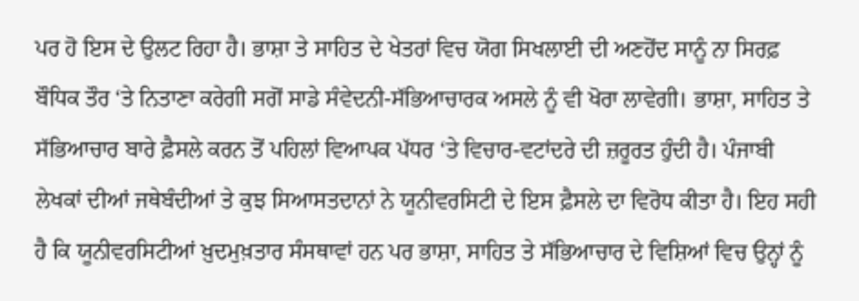ਪਰ ਹੋ ਇਸ ਦੇ ਉਲਟ ਰਿਹਾ ਹੈ। ਭਾਸ਼ਾ ਤੇ ਸਾਹਿਤ ਦੇ ਖੇਤਰਾਂ ਵਿਚ ਯੋਗ ਸਿਖਲਾਈ ਦੀ ਅਣਹੋਂਦ ਸਾਨੂੰ ਨਾ ਸਿਰਫ਼ ਬੌਧਿਕ ਤੌਰ ‘ਤੇ ਨਿਤਾਣਾ ਕਰੇਗੀ ਸਗੋਂ ਸਾਡੇ ਸੰਵੇਦਨੀ-ਸੱਭਿਆਚਾਰਕ ਅਸਲੇ ਨੂੰ ਵੀ ਖੋਰਾ ਲਾਵੇਗੀ। ਭਾਸ਼ਾ, ਸਾਹਿਤ ਤੇ ਸੱਭਿਆਚਾਰ ਬਾਰੇ ਫ਼ੈਸਲੇ ਕਰਨ ਤੋਂ ਪਹਿਲਾਂ ਵਿਆਪਕ ਪੱਧਰ ‘ਤੇ ਵਿਚਾਰ-ਵਟਾਂਦਰੇ ਦੀ ਜ਼ਰੂਰਤ ਹੁੰਦੀ ਹੈ। ਪੰਜਾਬੀ ਲੇਖਕਾਂ ਦੀਆਂ ਜਥੇਬੰਦੀਆਂ ਤੇ ਕੁਝ ਸਿਆਸਤਦਾਨਾਂ ਨੇ ਯੂਨੀਵਰਸਿਟੀ ਦੇ ਇਸ ਫ਼ੈਸਲੇ ਦਾ ਵਿਰੋਧ ਕੀਤਾ ਹੈ। ਇਹ ਸਹੀ ਹੈ ਕਿ ਯੂਨੀਵਰਸਿਟੀਆਂ ਖ਼ੁਦਮੁਖ਼ਤਾਰ ਸੰਸਥਾਵਾਂ ਹਨ ਪਰ ਭਾਸ਼ਾ, ਸਾਹਿਤ ਤੇ ਸੱਭਿਆਚਾਰ ਦੇ ਵਿਸ਼ਿਆਂ ਵਿਚ ਉਨ੍ਹਾਂ ਨੂੰ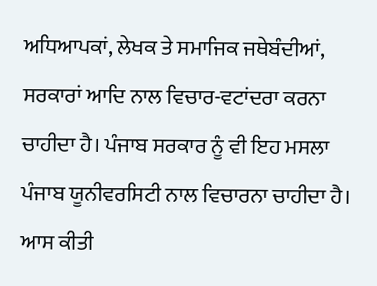ਅਧਿਆਪਕਾਂ, ਲੇਖਕ ਤੇ ਸਮਾਜਿਕ ਜਥੇਬੰਦੀਆਂ, ਸਰਕਾਰਾਂ ਆਦਿ ਨਾਲ ਵਿਚਾਰ-ਵਟਾਂਦਰਾ ਕਰਨਾ ਚਾਹੀਦਾ ਹੈ। ਪੰਜਾਬ ਸਰਕਾਰ ਨੂੰ ਵੀ ਇਹ ਮਸਲਾ ਪੰਜਾਬ ਯੂਨੀਵਰਸਿਟੀ ਨਾਲ ਵਿਚਾਰਨਾ ਚਾਹੀਦਾ ਹੈ। ਆਸ ਕੀਤੀ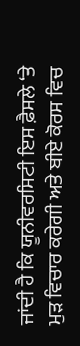ਜਾਂਦੀ ਹੈ ਕਿ ਯੂਨੀਵਰਸਿਟੀ ਇਸ ਫ਼ੈਸਲੇ ‘ਤੇ ਮੁੜ ਵਿਚਾਰ ਕਰੇਗੀ ਅਤੇ ਬੀਏ ਕੋਰਸ ਵਿਚ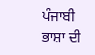ਪੰਜਾਬੀ ਭਾਸ਼ਾ ਦੀ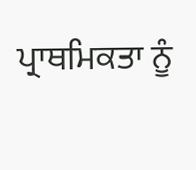ਪ੍ਰਾਥਮਿਕਤਾ ਨੂੰ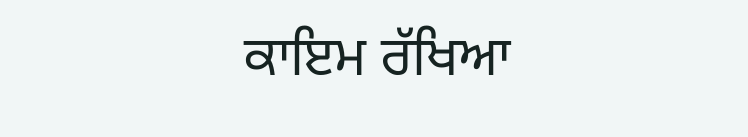ਕਾਇਮ ਰੱਖਿਆ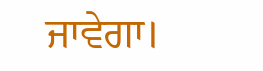ਜਾਵੇਗਾ।